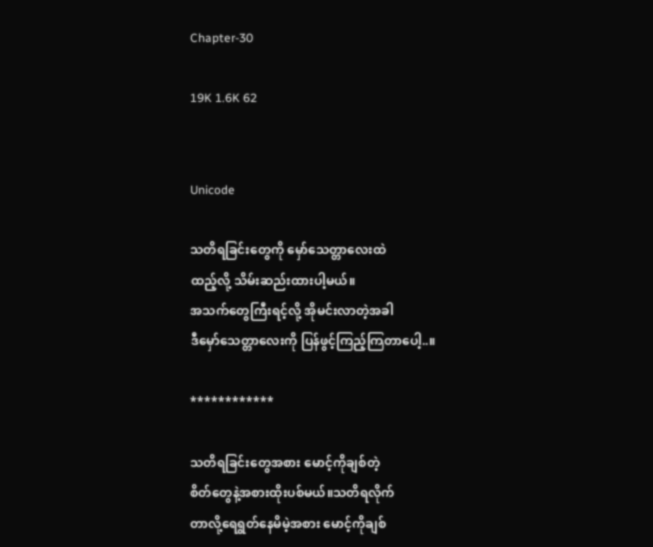Chapter-30

19K 1.6K 62


Unicode

သတိရခြင်းတွေကို မှော်သေတ္တာလေးထဲ
ထည့်လို့ သိမ်းဆည်းထားပါ့မယ်။
အသက်တွေကြီးရင့်လို့ အိုမင်းလာတဲ့အခါ
ဒီမှော်သေတ္တာလေးကို ပြန်ဖွင့်ကြည့်ကြတာပေါ့..။

************

သတိရခြင်းတွေအစား မောင့်ကိုချစ်တဲ့
စိတ်တွေနဲ့အစားထိုးပစ်မယ်။သတိရလိုက်
တာလို့ရေရွတ်နေမိမဲ့အစား မောင့်ကိုချစ်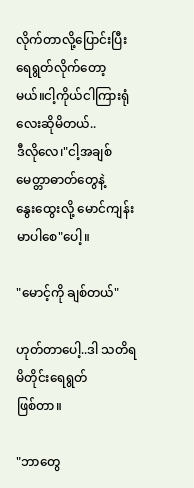လိုက်တာလို့ပြောင်းပြီး ရေရွတ်လိုက်တော့
မယ်။ငါ့ကိုယ်ငါကြားရုံလေးဆိုမိတယ်..
ဒီလိုလေ၊"ငါ့အချစ် မေတ္တာဓာတ်တွေနဲ့
နွေးထွေးလို့ မောင်ကျန်းမာပါစေ"ပေါ့။

"မောင့်ကို ချစ်တယ်"

ဟုတ်တာပေါ့..ဒါ သတိရမိတိုင်းရေရွတ်
ဖြစ်တာ။

"ဘာတွေ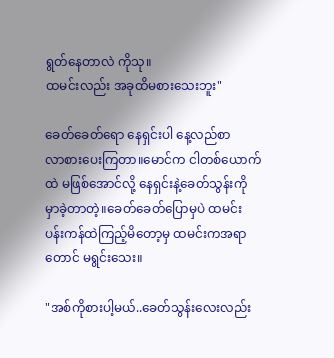ရွတ်နေတာလဲ ကိုသု။
ထမင်းလည်း အခုထိမစားသေးဘူး"

ခေတ်ခေတ်ရော နေရှင်းပါ နေ့လည်စာ
လာစားပေးကြတာ။မောင်က ငါတစ်ယောက်
ထဲ မဖြစ်အောင်လို့ နေရှင်းနဲ့ခေတ်သွန်းကို
မှာခဲ့တာတဲ့။ခေတ်ခေတ်ပြောမှပဲ ထမင်း
ပန်းကန်ထဲကြည့်မိတော့မှ ထမင်းကအရာ
တောင် မရွင်းသေး။

"အစ်ကိုစားပါ့မယ်..ခေတ်သွန်းလေးလည်း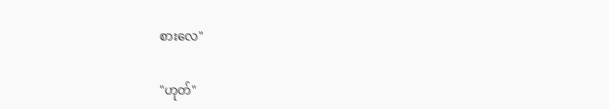စားလေ"

"ဟုတ်"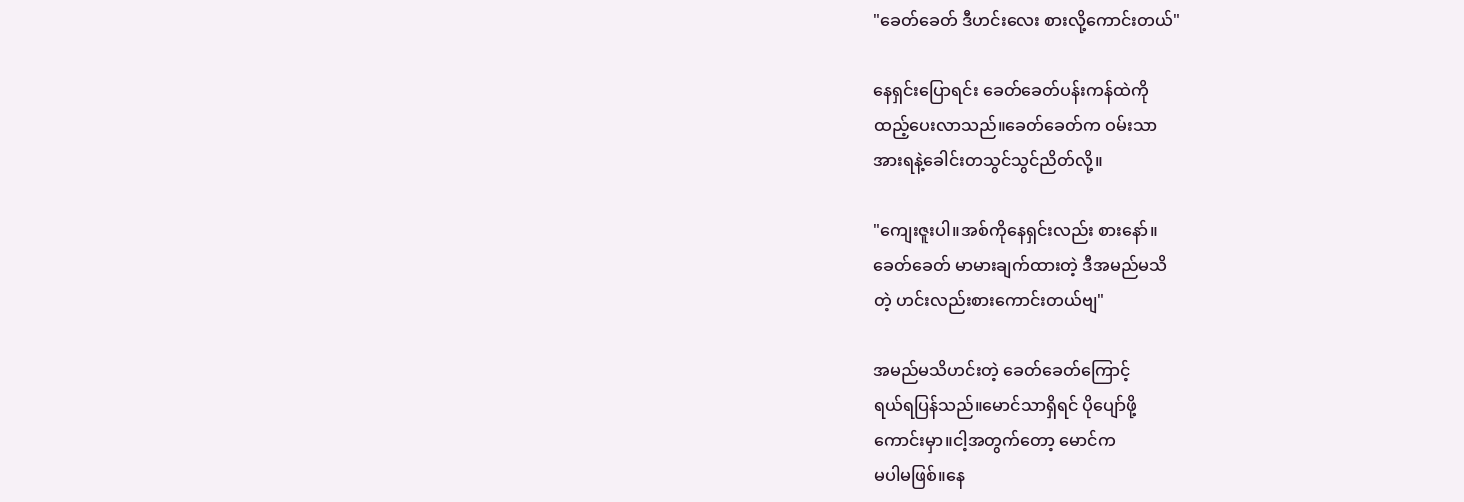"ခေတ်ခေတ် ဒီဟင်းလေး စားလို့ကောင်းတယ်"

နေရှင်းပြောရင်း ခေတ်ခေတ်ပန်းကန်ထဲကို
ထည့်ပေးလာသည်။ခေတ်ခေတ်က ဝမ်းသာ
အားရနဲ့ခေါင်းတသွင်သွင်ညိတ်လို့။

"ကျေးဇူးပါ။အစ်ကိုနေရှင်းလည်း စားနော်။
ခေတ်ခေတ် မာမားချက်ထားတဲ့ ဒီအမည်မသိ
တဲ့ ဟင်းလည်းစားကောင်းတယ်ဗျ"

အမည်မသိဟင်းတဲ့ ခေတ်ခေတ်ကြောင့်
ရယ်ရပြန်သည်။မောင်သာရှိရင် ပိုပျော်ဖို့
ကောင်းမှာ။ငါ့အတွက်တော့ မောင်က
မပါမဖြစ်။နေ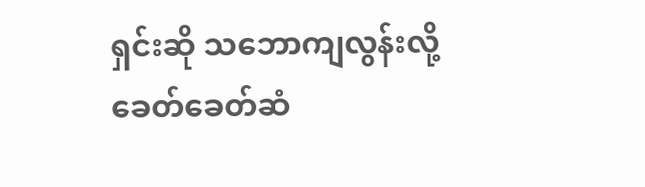ရှင်းဆို သဘောကျလွန်းလို့
ခေတ်ခေတ်ဆံ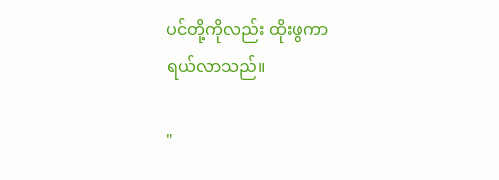ပင်တို့ကိုလည်း ထိုးဖွကာ
ရယ်လာသည်။

"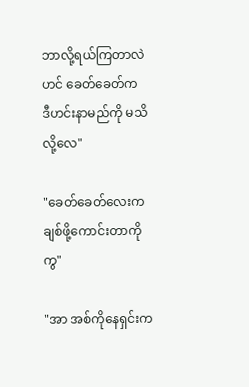ဘာလို့ရယ်ကြတာလဲဟင် ခေတ်ခေတ်က
ဒီဟင်းနာမည်ကို မသိလို့လေ"

"ခေတ်ခေတ်လေးက ချစ်ဖို့ကောင်းတာကိုကွ"

"အာ အစ်ကိုနေရှင်းက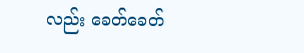လည်း ခေတ်ခေတ်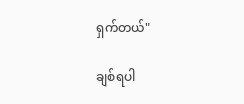ရှက်တယ်"

ချစ်ရပါ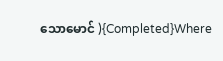သောမောင် ){Completed}Where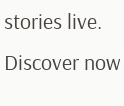stories live. Discover now